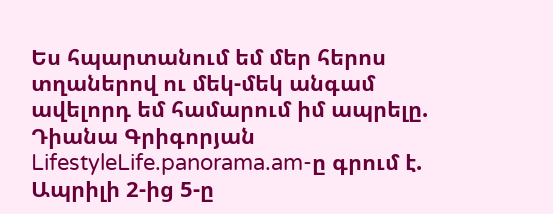Ես հպարտանում եմ մեր հերոս տղաներով ու մեկ-մեկ անգամ ավելորդ եմ համարում իմ ապրելը. Դիանա Գրիգորյան
LifestyleLife.panorama.am-ը գրում է.
Ապրիլի 2-ից 5-ը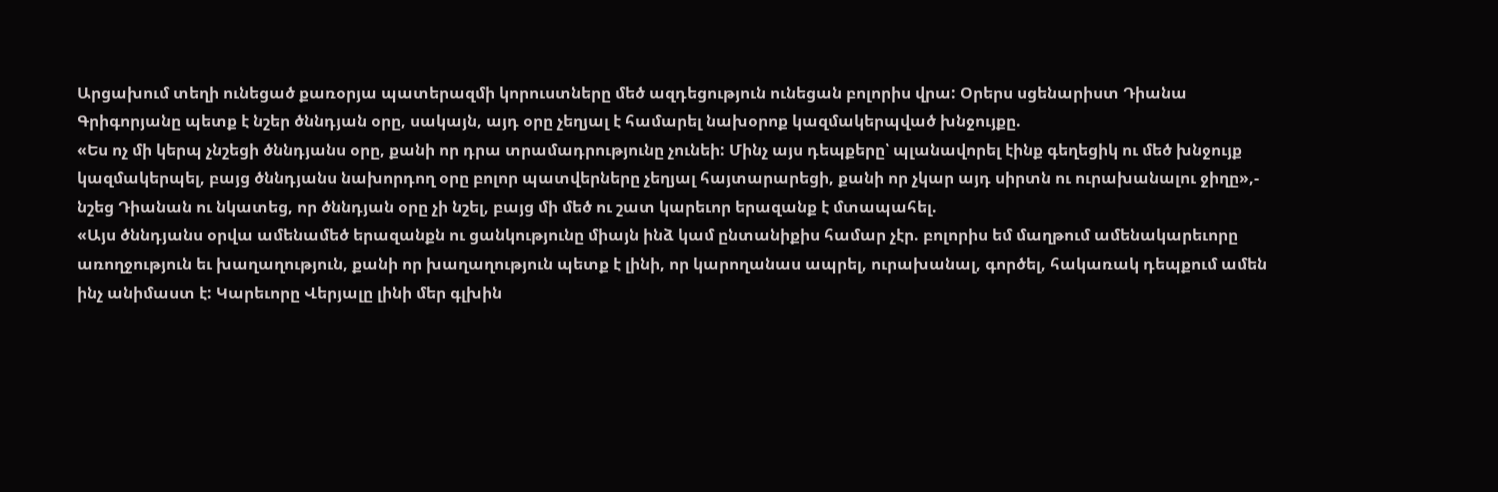Արցախում տեղի ունեցած քառօրյա պատերազմի կորուստները մեծ ազդեցություն ունեցան բոլորիս վրա: Օրերս սցենարիստ Դիանա Գրիգորյանը պետք է նշեր ծննդյան օրը, սակայն, այդ օրը չեղյալ է համարել նախօրոք կազմակերպված խնջույքը.
«Ես ոչ մի կերպ չնշեցի ծննդյանս օրը, քանի որ դրա տրամադրությունը չունեի: Մինչ այս դեպքերը՝ պլանավորել էինք գեղեցիկ ու մեծ խնջույք կազմակերպել, բայց ծննդյանս նախորդող օրը բոլոր պատվերները չեղյալ հայտարարեցի, քանի որ չկար այդ սիրտն ու ուրախանալու ջիղը»,- նշեց Դիանան ու նկատեց, որ ծննդյան օրը չի նշել, բայց մի մեծ ու շատ կարեւոր երազանք է մտապահել.
«Այս ծննդյանս օրվա ամենամեծ երազանքն ու ցանկությունը միայն ինձ կամ ընտանիքիս համար չէր. բոլորիս եմ մաղթում ամենակարեւորը առողջություն եւ խաղաղություն, քանի որ խաղաղություն պետք է լինի, որ կարողանաս ապրել, ուրախանալ, գործել, հակառակ դեպքում ամեն ինչ անիմաստ է: Կարեւորը Վերյալը լինի մեր գլխին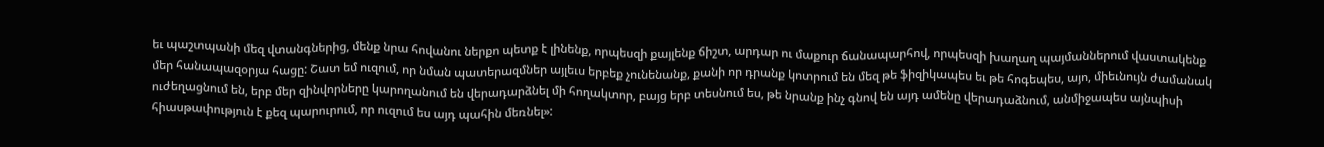եւ պաշտպանի մեզ վտանգներից, մենք նրա հովանու ներքո պետք է լինենք, որպեսզի քայլենք ճիշտ, արդար ու մաքուր ճանապարհով, որպեսզի խաղաղ պայմաններում վաստակենք մեր հանապազօրյա հացը: Շատ եմ ուզում, որ նման պատերազմներ այլեւս երբեք չունենանք, քանի որ դրանք կոտրում են մեզ թե ֆիզիկապես եւ թե հոգեպես, այո, միեւնույն ժամանակ ուժեղացնում են, երբ մեր զինվորները կարողանում են վերադարձնել մի հողակտոր, բայց երբ տեսնում ես, թե նրանք ինչ գնով են այդ ամենը վերադաձնում, անմիջապես այնպիսի հիասթափություն է քեզ պարուրում, որ ուզում ես այդ պահին մեռնել»: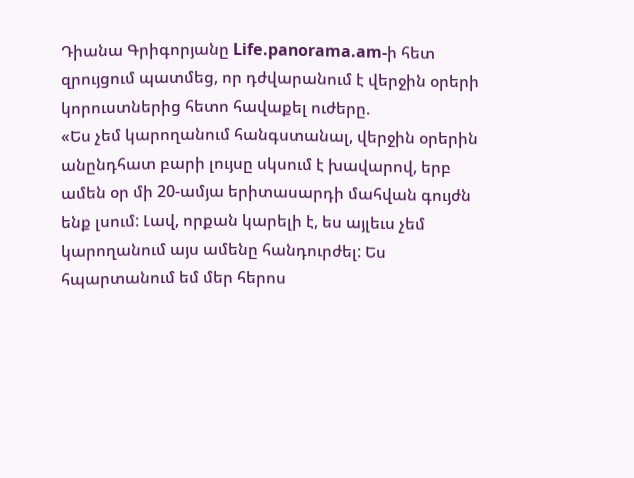Դիանա Գրիգորյանը Life.panorama.am-ի հետ զրույցում պատմեց, որ դժվարանում է վերջին օրերի կորուստներից հետո հավաքել ուժերը.
«Ես չեմ կարողանում հանգստանալ, վերջին օրերին անընդհատ բարի լույսը սկսում է խավարով, երբ ամեն օր մի 20-ամյա երիտասարդի մահվան գույժն ենք լսում: Լավ, որքան կարելի է, ես այլեւս չեմ կարողանում այս ամենը հանդուրժել: Ես հպարտանում եմ մեր հերոս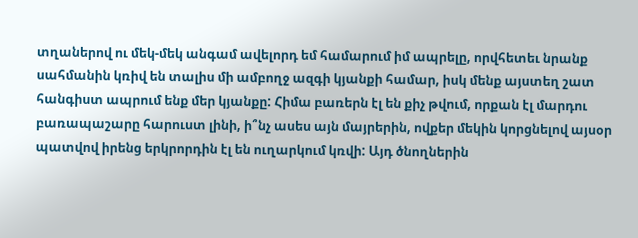տղաներով ու մեկ-մեկ անգամ ավելորդ եմ համարում իմ ապրելը, որվհետեւ նրանք սահմանին կռիվ են տալիս մի ամբողջ ազգի կյանքի համար, իսկ մենք այստեղ շատ հանգիստ ապրում ենք մեր կյանքը: Հիմա բառերն էլ են քիչ թվում, որքան էլ մարդու բառապաշարը հարուստ լինի, ի՞նչ ասես այն մայրերին, ովքեր մեկին կորցնելով այսօր պատվով իրենց երկրորդին էլ են ուղարկում կռվի: Այդ ծնողներին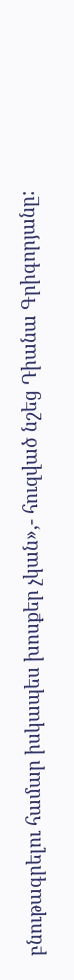բնութագրելու համար իսկապես խոսքեր չկան»,- հուզված նշեց Դիանա Գրիգորյանը: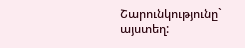Շարունկությունը` այստեղ: